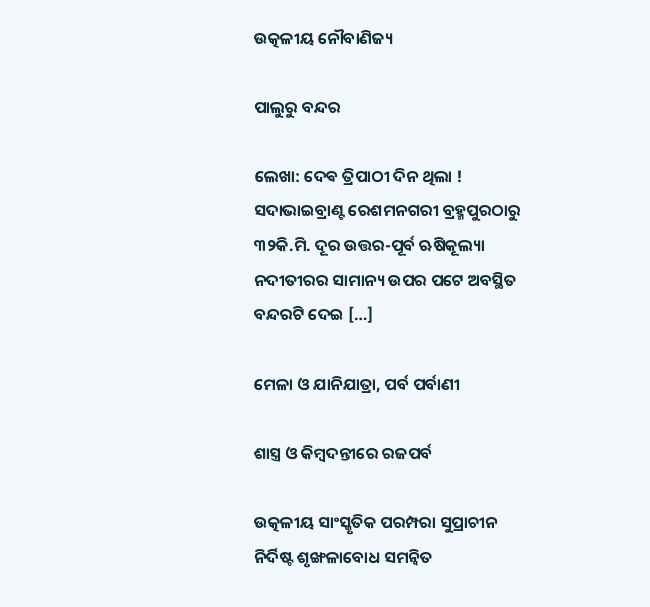ଉତ୍କଳୀୟ ନୌବାଣିଜ୍ୟ

ପାଲୁରୁ ବନ୍ଦର

ଲେଖା: ଦେଵ ତ୍ରିପାଠୀ ଦିନ ଥିଲା ! ସଦାଭାଇବ୍ରାଣ୍ଟ ରେଶମନଗରୀ ବ୍ରହ୍ମପୁରଠାରୁ ୩୨କି.ମି. ଦୂର ଉତ୍ତର-ପୂର୍ବ ଋଷିକୂଲ୍ୟା ନଦୀତୀରର ସାମାନ୍ୟ ଉପର ପଟେ ଅବସ୍ଥିତ ବନ୍ଦରଟି ଦେଇ […]

ମେଳା ଓ ଯାନିଯାତ୍ରା, ପର୍ବ ପର୍ବାଣୀ

ଶାସ୍ତ୍ର ଓ କିମ୍ବଦନ୍ତୀରେ ରଜପର୍ବ

ଉତ୍କଳୀୟ ସାଂସ୍କୃତିକ ପରମ୍ପରା ସୁପ୍ରାଚୀନ ନିର୍ଦିଷ୍ଟ ଶୃଙ୍ଖଳାବୋଧ ସମନ୍ୱିତ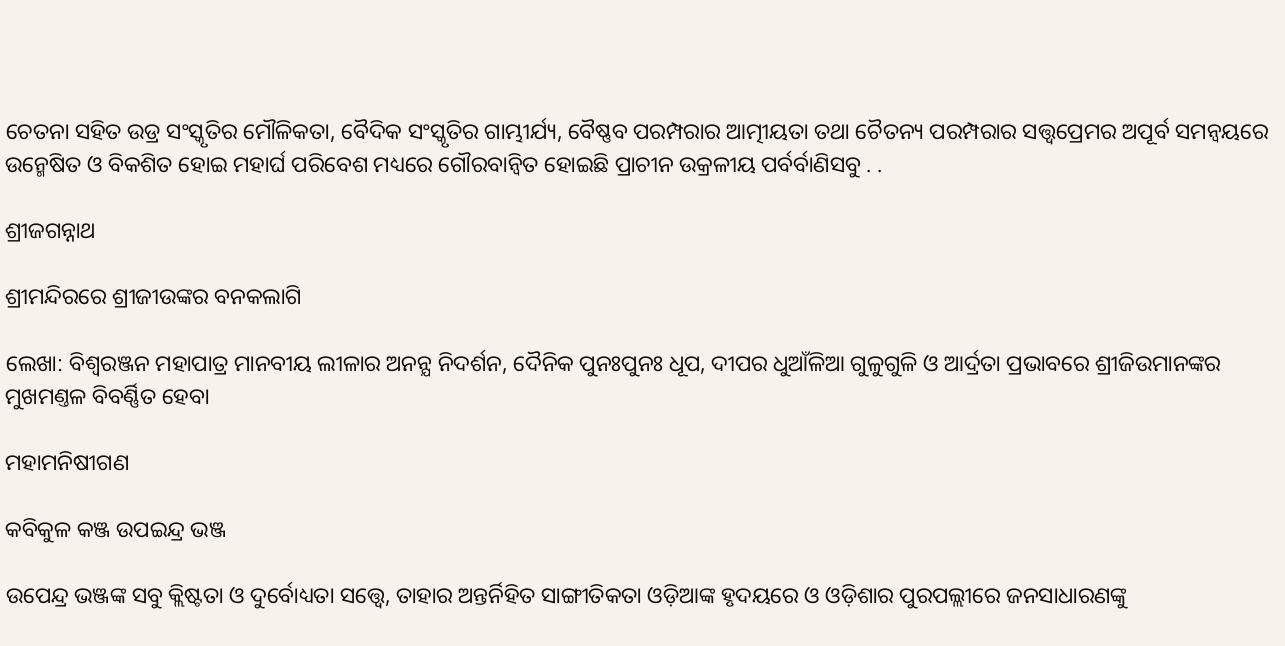ଚେତନା ସହିତ ଉଡ୍ର ସଂସ୍କୃତିର ମୌଳିକତା, ବୈଦିକ ସଂସ୍କୃତିର ଗାମ୍ଭୀର୍ଯ୍ୟ, ବୈଷ୍ଣବ ପରମ୍ପରାର ଆତ୍ମୀୟତା ତଥା ଚୈତନ୍ୟ ପରମ୍ପରାର ସତ୍ତ୍ୱପ୍ରେମର ଅପୂର୍ବ ସମନ୍ୱୟରେ ଉନ୍ମେଷିତ ଓ ବିକଶିତ ହୋଇ ମହାର୍ଘ ପରିବେଶ ମଧ୍ୟରେ ଗୌରବାନ୍ୱିତ ହୋଇଛି ପ୍ରାଚୀନ ଉକ୍ରଳୀୟ ପର୍ବର୍ବାଣିସବୁ . .

ଶ୍ରୀଜଗନ୍ନାଥ

ଶ୍ରୀମନ୍ଦିରରେ ଶ୍ରୀଜୀଉଙ୍କର ବନକଲାଗି

ଲେଖା: ବିଶ୍ୱରଞ୍ଜନ ମହାପାତ୍ର ମାନବୀୟ ଲୀଳାର ଅନନ୍ଯ ନିଦର୍ଶନ, ଦୈନିକ ପୁନଃପୁନଃ ଧୂପ, ଦୀପର ଧୁଆଁଳିଆ ଗୁଳୁଗୁଳି ଓ ଆର୍ଦ୍ରତା ପ୍ରଭାବରେ ଶ୍ରୀଜିଉମାନଙ୍କର ମୁଖମଣ୍ତଳ ବିବର୍ଣ୍ଣିତ ହେବା

ମହାମନିଷୀଗଣ

କବିକୁଳ କଞ୍ଜ ଉପଇନ୍ଦ୍ର ଭଞ୍ଜ

ଉପେନ୍ଦ୍ର ଭଞ୍ଜଙ୍କ ସବୁ କ୍ଲିଷ୍ଟତା ଓ ଦୁର୍ବୋଧ୍ୟତା ସତ୍ତ୍ୱେ, ତାହାର ଅନ୍ତର୍ନିହିତ ସାଙ୍ଗୀତିକତା ଓଡ଼ିଆଙ୍କ ହୃଦୟରେ ଓ ଓଡ଼ିଶାର ପୁରପଲ୍ଲୀରେ ଜନସାଧାରଣଙ୍କୁ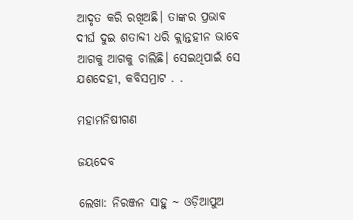ଆଦୃତ କରି ରଖିଅଛି। ତାଙ୍କର ପ୍ରଭାବ ଦୀର୍ଘ ଦୁଇ ଶତାବ୍ଦୀ ଧରି କ୍ଲାନ୍ତହୀନ ଭାବେ ଆଗକୁ ଆଗକୁ ଚାଲିଛି। ସେଇଥିପାଇଁ ସେ ଯଶଦେହୀ, କବିସମ୍ରାଟ . .

ମହାମନିଷୀଗଣ

ଜୟଦେବ

ଲେଖା: ନିରଞ୍ଜନ ସାହୁ ~ ଓଡ଼ିଆପୁଅ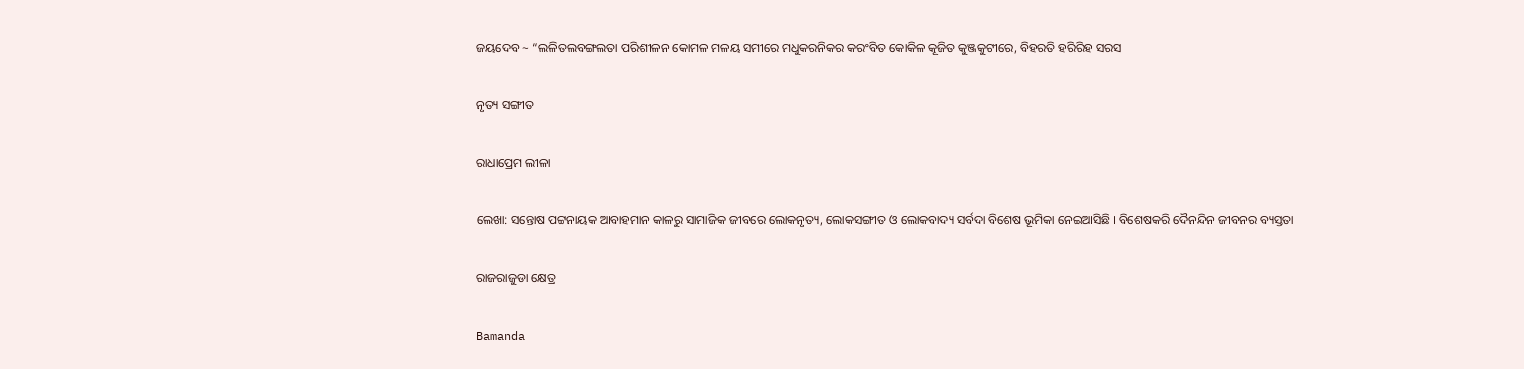ଜୟଦେବ ~ “ଲଳିତଲବଙ୍ଗଲତା ପରିଶୀଳନ କୋମଳ ମଳୟ ସମୀରେ ମଧୁକରନିକର କର‍ଂବିତ କୋକିଳ କୂଜିତ କୁଞ୍ଜକୁଟୀରେ, ବିହରତି ହରିରିହ ସରସ

ନୃତ୍ୟ ସଙ୍ଗୀତ

ରାଧାପ୍ରେମ ଲୀଳା

ଲେଖା: ସନ୍ତୋଷ ପଟ୍ଟନାୟକ ଆବାହମାନ କାଳରୁ ସାମାଜିକ ଜୀବରେ ଲୋକନୃତ୍ୟ, ଲୋକସଙ୍ଗୀତ ଓ ଲୋକବାଦ୍ୟ ସର୍ବଦା ବିଶେଷ ଭୂମିକା ନେଇଆସିଛି । ବିଶେଷକରି ଦୈନନ୍ଦିନ ଜୀବନର ବ୍ୟସ୍ତତା

ରାଜରାଜୁଡା କ୍ଷେତ୍ର

Bamanda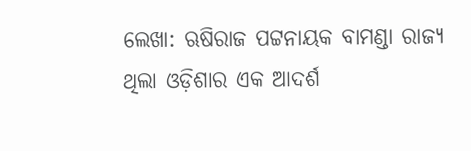ଲେଖା: ଋଷିରାଜ ପଟ୍ଟନାୟକ ବାମଣ୍ଡା ରାଜ୍ୟ ଥିଲା ଓଡ଼ିଶାର ଏକ ଆଦର୍ଶ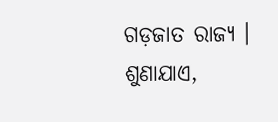ଗଡ଼ଜାତ ରାଜ୍ୟ । ଶୁଣାଯାଏ,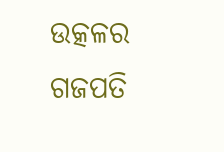ଉତ୍କଳର ଗଜପତି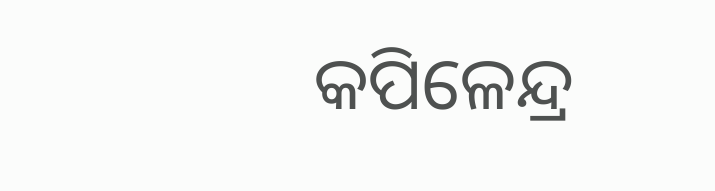କପିଳେନ୍ଦ୍ର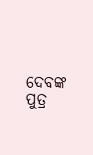ଦେବଙ୍କ ପୁତ୍ର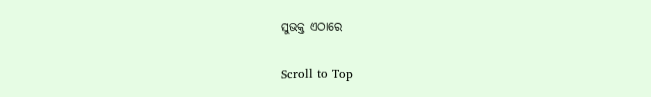ସୁଭକ୍ତ ଏଠାରେ

Scroll to Top